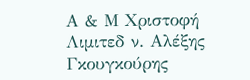Α & Μ Χριστοφή Λιμιτεδ ν. Αλέξης Γκουγκούρης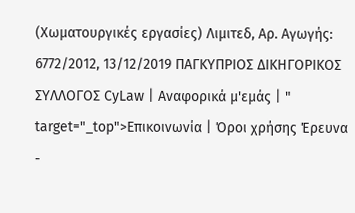(Χωματουργικές εργασίες) Λιμιτεδ, Αρ. Αγωγής: 6772/2012, 13/12/2019 ΠΑΓΚΥΠΡΙΟΣ ΔΙΚΗΓΟΡΙΚΟΣ ΣΥΛΛΟΓΟΣ CyLaw | Αναφορικά μ'εμάς | " target="_top">Επικοινωνία | Όροι χρήσης Έρευνα -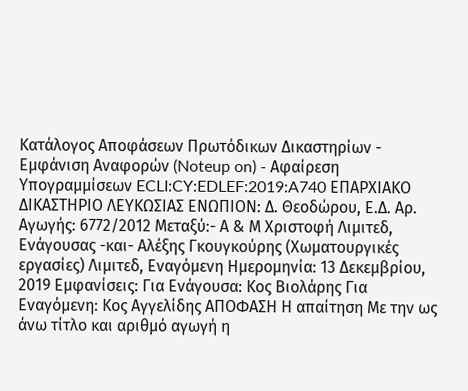Κατάλογος Αποφάσεων Πρωτόδικων Δικαστηρίων - Εμφάνιση Αναφορών (Noteup on) - Αφαίρεση Υπογραμμίσεων ECLI:CY:EDLEF:2019:A740 ΕΠΑΡΧΙΑΚΟ ΔΙΚΑΣΤΗΡΙΟ ΛΕΥΚΩΣΙΑΣ ΕΝΩΠΙΟΝ: Δ. Θεοδώρου, Ε.Δ. Αρ. Αγωγής: 6772/2012 Μεταξύ:- Α & Μ Χριστοφή Λιμιτεδ, Ενάγουσας -και- Αλέξης Γκουγκούρης (Χωματουργικές εργασίες) Λιμιτεδ, Εναγόμενη Ημερομηνία: 13 Δεκεμβρίου, 2019 Εμφανίσεις: Για Ενάγουσα: Κος Βιολάρης Για Εναγόμενη: Κος Αγγελίδης ΑΠΟΦΑΣΗ Η απαίτηση Με την ως άνω τίτλο και αριθμό αγωγή η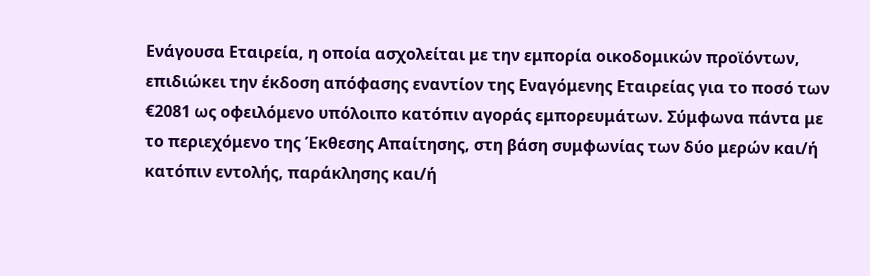Ενάγουσα Εταιρεία, η οποία ασχολείται με την εμπορία οικοδομικών προϊόντων, επιδιώκει την έκδοση απόφασης εναντίον της Εναγόμενης Εταιρείας για το ποσό των €2081 ως οφειλόμενο υπόλοιπο κατόπιν αγοράς εμπορευμάτων. Σύμφωνα πάντα με το περιεχόμενο της Έκθεσης Απαίτησης, στη βάση συμφωνίας των δύο μερών και/ή κατόπιν εντολής, παράκλησης και/ή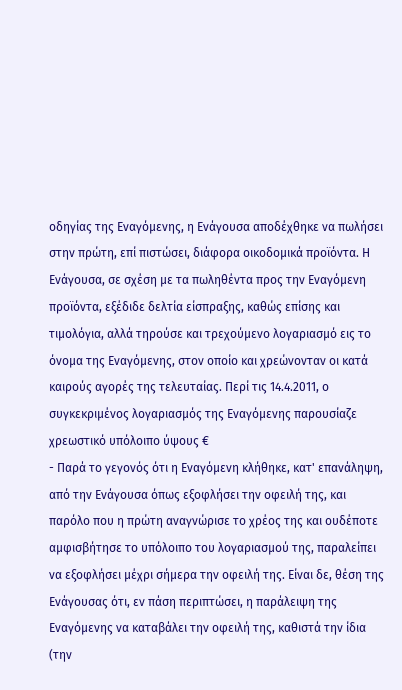οδηγίας της Εναγόμενης, η Ενάγουσα αποδέχθηκε να πωλήσει στην πρώτη, επί πιστώσει, διάφορα οικοδομικά προϊόντα. Η Ενάγουσα, σε σχέση με τα πωληθέντα προς την Εναγόμενη προϊόντα, εξέδιδε δελτία είσπραξης, καθώς επίσης και τιμολόγια, αλλά τηρούσε και τρεχούμενο λογαριασμό εις το όνομα της Εναγόμενης, στον οποίο και χρεώνονταν οι κατά καιρούς αγορές της τελευταίας. Περί τις 14.4.2011, ο συγκεκριμένος λογαριασμός της Εναγόμενης παρουσίαζε χρεωστικό υπόλοιπο ύψους €
- Παρά το γεγονός ότι η Εναγόμενη κλήθηκε, κατ' επανάληψη, από την Ενάγουσα όπως εξοφλήσει την οφειλή της, και παρόλο που η πρώτη αναγνώρισε το χρέος της και ουδέποτε αμφισβήτησε το υπόλοιπο του λογαριασμού της, παραλείπει να εξοφλήσει μέχρι σήμερα την οφειλή της. Είναι δε, θέση της Ενάγουσας ότι, εν πάση περιπτώσει, η παράλειψη της Εναγόμενης να καταβάλει την οφειλή της, καθιστά την ίδια (την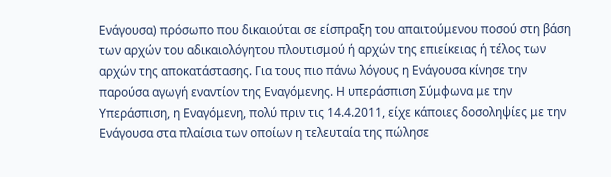Ενάγουσα) πρόσωπο που δικαιούται σε είσπραξη του απαιτούμενου ποσού στη βάση των αρχών του αδικαιολόγητου πλουτισμού ή αρχών της επιείκειας ή τέλος των αρχών της αποκατάστασης. Για τους πιο πάνω λόγους η Ενάγουσα κίνησε την παρούσα αγωγή εναντίον της Εναγόμενης. Η υπεράσπιση Σύμφωνα με την Υπεράσπιση, η Εναγόμενη, πολύ πριν τις 14.4.2011, είχε κάποιες δοσοληψίες με την Ενάγουσα στα πλαίσια των οποίων η τελευταία της πώλησε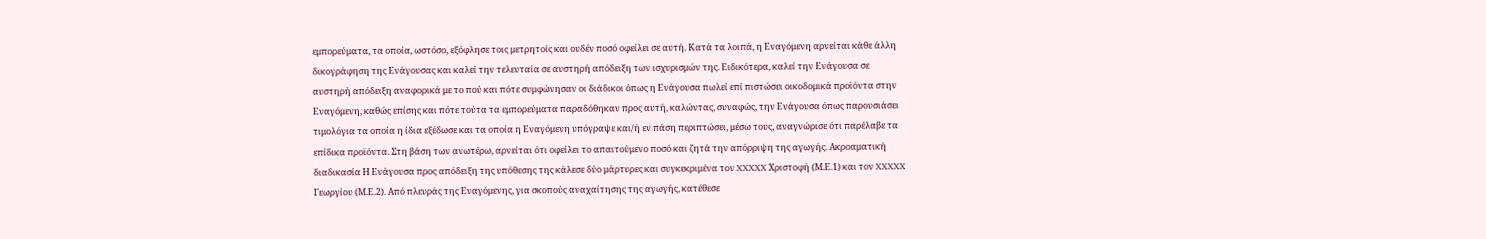εμπορεύματα, τα οποία, ωστόσο, εξόφλησε τοις μετρητοίς και ουδέν ποσό οφείλει σε αυτή. Κατά τα λοιπά, η Εναγόμενη αρνείται κάθε άλλη δικογράφηση της Ενάγουσας και καλεί την τελευταία σε αυστηρή απόδειξη των ισχυρισμών της. Ειδικότερα, καλεί την Ενάγουσα σε αυστηρή απόδειξη αναφορικά με το πού και πότε συμφώνησαν οι διάδικοι όπως η Ενάγουσα πωλεί επί πιστώσει οικοδομικά προϊόντα στην Εναγόμενη, καθώς επίσης και πότε τούτα τα εμπορεύματα παραδόθηκαν προς αυτή, καλώντας, συναφώς, την Ενάγουσα όπως παρουσιάσει τιμολόγια τα οποία η ίδια εξέδωσε και τα οποία η Εναγόμενη υπόγραψε και/ή εν πάση περιπτώσει, μέσω τους, αναγνώρισε ότι παρέλαβε τα επίδικα προϊόντα. Στη βάση των ανωτέρω, αρνείται ότι οφείλει το απαιτούμενο ποσό και ζητά την απόρριψη της αγωγής. Ακροαματική διαδικασία Η Ενάγουσα προς απόδειξη της υπόθεσης της κάλεσε δύο μάρτυρες και συγκεκριμένα τον XXXXX Χριστοφή (Μ.Ε.1) και τον XXXXX Γεωργίου (Μ.Ε.2). Από πλευράς της Εναγόμενης, για σκοπούς αναχαίτησης της αγωγής, κατέθεσε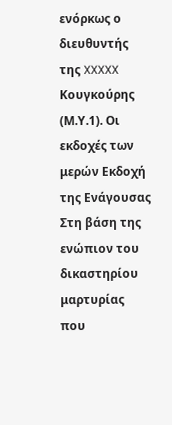ενόρκως ο διευθυντής της XXXXX Κουγκούρης (Μ.Υ.1). Οι εκδοχές των μερών Εκδοχή της Ενάγουσας Στη βάση της ενώπιον του δικαστηρίου μαρτυρίας που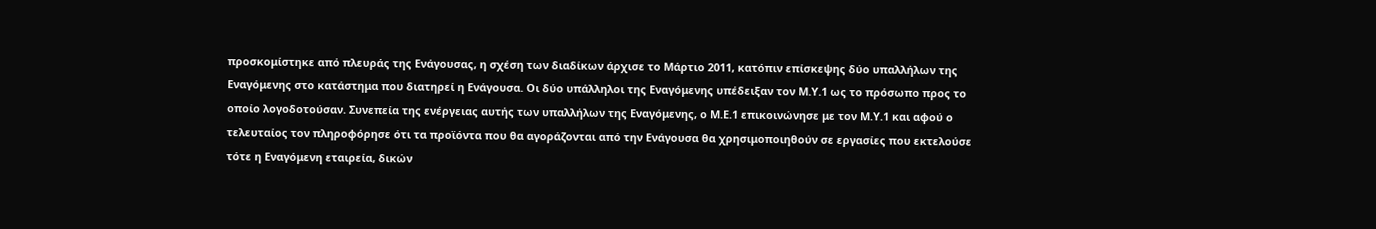προσκομίστηκε από πλευράς της Ενάγουσας, η σχέση των διαδίκων άρχισε το Μάρτιο 2011, κατόπιν επίσκεψης δύο υπαλλήλων της Εναγόμενης στο κατάστημα που διατηρεί η Ενάγουσα. Οι δύο υπάλληλοι της Εναγόμενης υπέδειξαν τον Μ.Υ.1 ως το πρόσωπο προς το οποίο λογοδοτούσαν. Συνεπεία της ενέργειας αυτής των υπαλλήλων της Εναγόμενης, ο Μ.Ε.1 επικοινώνησε με τον Μ.Υ.1 και αφού ο τελευταίος τον πληροφόρησε ότι τα προϊόντα που θα αγοράζονται από την Ενάγουσα θα χρησιμοποιηθούν σε εργασίες που εκτελούσε τότε η Εναγόμενη εταιρεία, δικών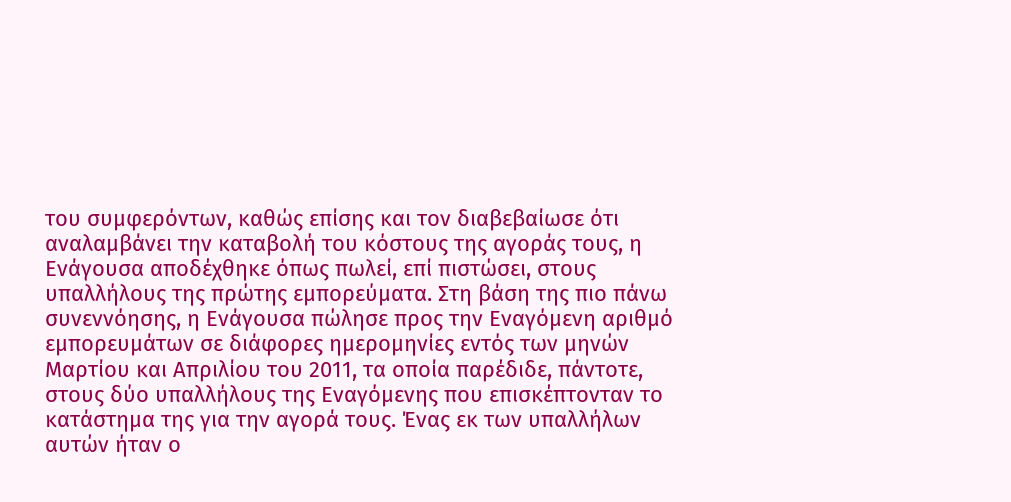του συμφερόντων, καθώς επίσης και τον διαβεβαίωσε ότι αναλαμβάνει την καταβολή του κόστους της αγοράς τους, η Ενάγουσα αποδέχθηκε όπως πωλεί, επί πιστώσει, στους υπαλλήλους της πρώτης εμπορεύματα. Στη βάση της πιο πάνω συνεννόησης, η Ενάγουσα πώλησε προς την Εναγόμενη αριθμό εμπορευμάτων σε διάφορες ημερομηνίες εντός των μηνών Μαρτίου και Απριλίου του 2011, τα οποία παρέδιδε, πάντοτε, στους δύο υπαλλήλους της Εναγόμενης που επισκέπτονταν το κατάστημα της για την αγορά τους. Ένας εκ των υπαλλήλων αυτών ήταν ο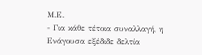Μ.Ε.
- Για κάθε τέτοια συναλλαγή, η Ενάγουσα εξέδιδε δελτία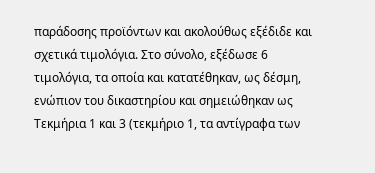παράδοσης προϊόντων και ακολούθως εξέδιδε και σχετικά τιμολόγια. Στο σύνολο, εξέδωσε 6 τιμολόγια, τα οποία και κατατέθηκαν, ως δέσμη, ενώπιον του δικαστηρίου και σημειώθηκαν ως Τεκμήρια 1 και 3 (τεκμήριο 1, τα αντίγραφα των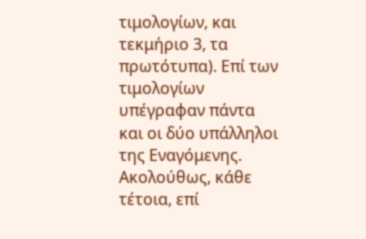τιμολογίων, και τεκμήριο 3, τα πρωτότυπα). Επί των τιμολογίων υπέγραφαν πάντα και οι δύο υπάλληλοι της Εναγόμενης. Ακολούθως, κάθε τέτοια, επί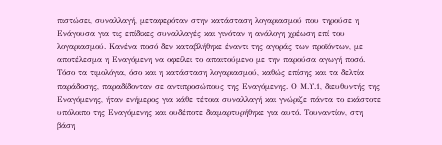πιστώσει, συναλλαγή, μεταφερόταν στην κατάσταση λογαριασμού που τηρούσε η Ενάγουσα για τις επίδικες συναλλαγές και γινόταν η ανάλογη χρέωση επί του λογαριασμού. Κανένα ποσό δεν καταβλήθηκε έναντι της αγοράς των προϊόντων, με αποτέλεσμα η Εναγόμενη να οφείλει το απαιτούμενο με την παρούσα αγωγή ποσό. Τόσο τα τιμολόγια, όσο και η κατάσταση λογαριασμού, καθώς επίσης και τα δελτία παράδοσης, παραδίδονταν σε αντιπροσώπους της Εναγόμενης. Ο Μ.Υ.1, διευθυντής της Εναγόμενης, ήταν ενήμερος για κάθε τέτοια συναλλαγή και γνώριζε πάντα το εκάστοτε υπόλοιπο της Εναγόμενης και ουδέποτε διαμαρτυρήθηκε για αυτό. Τουναντίον, στη βάση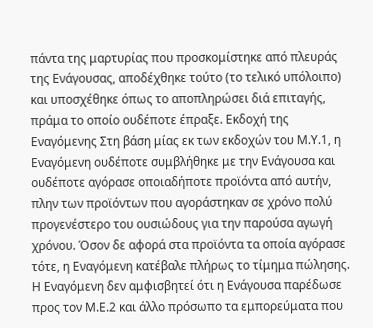πάντα της μαρτυρίας που προσκομίστηκε από πλευράς της Ενάγουσας, αποδέχθηκε τούτο (το τελικό υπόλοιπο) και υποσχέθηκε όπως το αποπληρώσει διά επιταγής, πράμα το οποίο ουδέποτε έπραξε. Εκδοχή της Εναγόμενης Στη βάση μίας εκ των εκδοχών του Μ.Υ.1, η Εναγόμενη ουδέποτε συμβλήθηκε με την Ενάγουσα και ουδέποτε αγόρασε οποιαδήποτε προϊόντα από αυτήν, πλην των προϊόντων που αγοράστηκαν σε χρόνο πολύ προγενέστερο του ουσιώδους για την παρούσα αγωγή χρόνου. Όσον δε αφορά στα προϊόντα τα οποία αγόρασε τότε, η Εναγόμενη κατέβαλε πλήρως το τίμημα πώλησης. Η Εναγόμενη δεν αμφισβητεί ότι η Ενάγουσα παρέδωσε προς τον Μ.Ε.2 και άλλο πρόσωπο τα εμπορεύματα που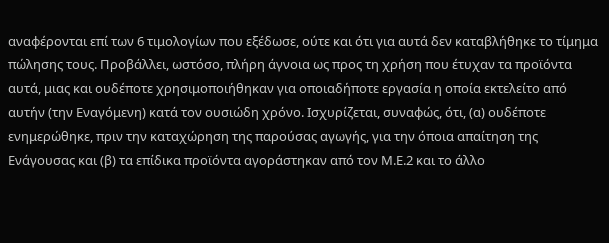αναφέρονται επί των 6 τιμολογίων που εξέδωσε, ούτε και ότι για αυτά δεν καταβλήθηκε το τίμημα πώλησης τους. Προβάλλει, ωστόσο, πλήρη άγνοια ως προς τη χρήση που έτυχαν τα προϊόντα αυτά, μιας και ουδέποτε χρησιμοποιήθηκαν για οποιαδήποτε εργασία η οποία εκτελείτο από αυτήν (την Εναγόμενη) κατά τον ουσιώδη χρόνο. Ισχυρίζεται, συναφώς, ότι, (α) ουδέποτε ενημερώθηκε, πριν την καταχώρηση της παρούσας αγωγής, για την όποια απαίτηση της Ενάγουσας και (β) τα επίδικα προϊόντα αγοράστηκαν από τον Μ.Ε.2 και το άλλο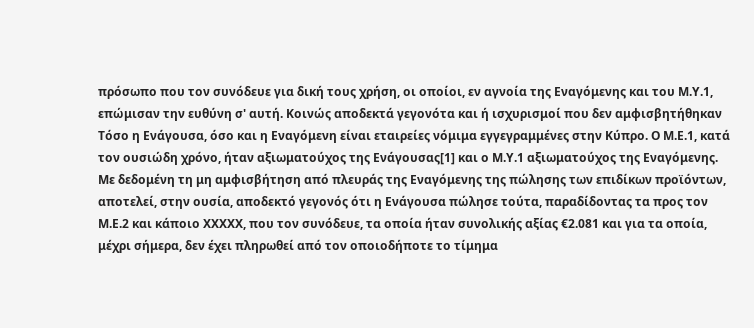πρόσωπο που τον συνόδευε για δική τους χρήση, οι οποίοι, εν αγνοία της Εναγόμενης και του Μ.Υ.1, επώμισαν την ευθύνη σ' αυτή. Κοινώς αποδεκτά γεγονότα και ή ισχυρισμοί που δεν αμφισβητήθηκαν Τόσο η Ενάγουσα, όσο και η Εναγόμενη είναι εταιρείες νόμιμα εγγεγραμμένες στην Κύπρο. Ο Μ.Ε.1, κατά τον ουσιώδη χρόνο, ήταν αξιωματούχος της Ενάγουσας[1] και ο Μ.Υ.1 αξιωματούχος της Εναγόμενης. Με δεδομένη τη μη αμφισβήτηση από πλευράς της Εναγόμενης της πώλησης των επιδίκων προϊόντων, αποτελεί, στην ουσία, αποδεκτό γεγονός ότι η Ενάγουσα πώλησε τούτα, παραδίδοντας τα προς τον Μ.Ε.2 και κάποιο XXXXX, που τον συνόδευε, τα οποία ήταν συνολικής αξίας €2.081 και για τα οποία, μέχρι σήμερα, δεν έχει πληρωθεί από τον οποιοδήποτε το τίμημα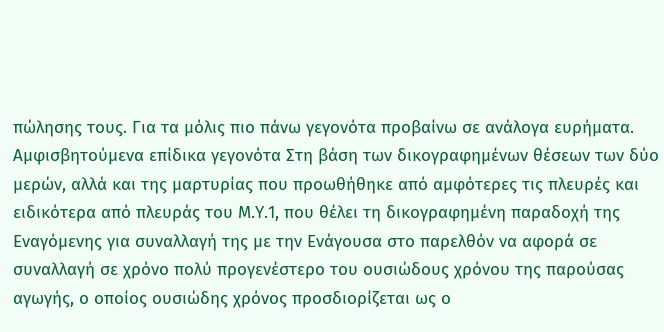πώλησης τους. Για τα μόλις πιο πάνω γεγονότα προβαίνω σε ανάλογα ευρήματα. Αμφισβητούμενα επίδικα γεγονότα Στη βάση των δικογραφημένων θέσεων των δύο μερών, αλλά και της μαρτυρίας που προωθήθηκε από αμφότερες τις πλευρές και ειδικότερα από πλευράς του Μ.Υ.1, που θέλει τη δικογραφημένη παραδοχή της Εναγόμενης για συναλλαγή της με την Ενάγουσα στο παρελθόν να αφορά σε συναλλαγή σε χρόνο πολύ προγενέστερο του ουσιώδους χρόνου της παρούσας αγωγής, ο οποίος ουσιώδης χρόνος προσδιορίζεται ως ο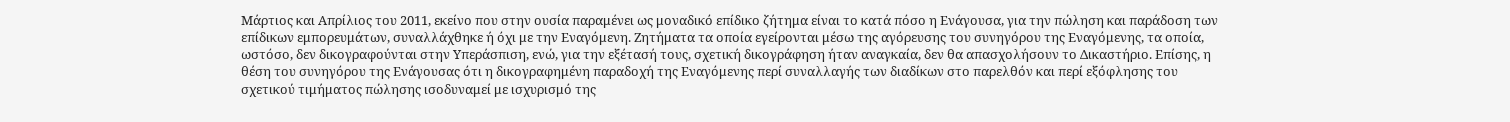Μάρτιος και Απρίλιος του 2011, εκείνο που στην ουσία παραμένει ως μοναδικό επίδικο ζήτημα είναι το κατά πόσο η Ενάγουσα, για την πώληση και παράδοση των επίδικων εμπορευμάτων, συναλλάχθηκε ή όχι με την Εναγόμενη. Ζητήματα τα οποία εγείρονται μέσω της αγόρευσης του συνηγόρου της Εναγόμενης, τα οποία, ωστόσο, δεν δικογραφούνται στην Υπεράσπιση, ενώ, για την εξέτασή τους, σχετική δικογράφηση ήταν αναγκαία, δεν θα απασχολήσουν το Δικαστήριο. Επίσης, η θέση του συνηγόρου της Ενάγουσας ότι η δικογραφημένη παραδοχή της Εναγόμενης περί συναλλαγής των διαδίκων στο παρελθόν και περί εξόφλησης του σχετικού τιμήματος πώλησης ισοδυναμεί με ισχυρισμό της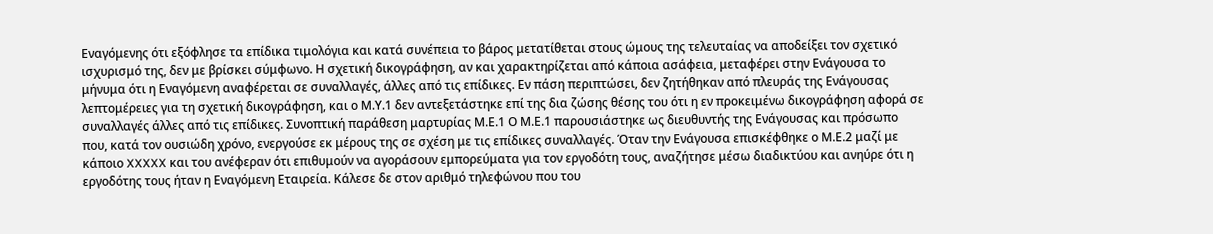Εναγόμενης ότι εξόφλησε τα επίδικα τιμολόγια και κατά συνέπεια το βάρος μετατίθεται στους ώμους της τελευταίας να αποδείξει τον σχετικό ισχυρισμό της, δεν με βρίσκει σύμφωνο. Η σχετική δικογράφηση, αν και χαρακτηρίζεται από κάποια ασάφεια, μεταφέρει στην Ενάγουσα το μήνυμα ότι η Εναγόμενη αναφέρεται σε συναλλαγές, άλλες από τις επίδικες. Εν πάση περιπτώσει, δεν ζητήθηκαν από πλευράς της Ενάγουσας λεπτομέρειες για τη σχετική δικογράφηση, και ο Μ.Υ.1 δεν αντεξετάστηκε επί της δια ζώσης θέσης του ότι η εν προκειμένω δικογράφηση αφορά σε συναλλαγές άλλες από τις επίδικες. Συνοπτική παράθεση μαρτυρίας Μ.Ε.1 Ο Μ.Ε.1 παρουσιάστηκε ως διευθυντής της Ενάγουσας και πρόσωπο που, κατά τον ουσιώδη χρόνο, ενεργούσε εκ μέρους της σε σχέση με τις επίδικες συναλλαγές. Όταν την Ενάγουσα επισκέφθηκε ο Μ.Ε.2 μαζί με κάποιο XXXXX και του ανέφεραν ότι επιθυμούν να αγοράσουν εμπορεύματα για τον εργοδότη τους, αναζήτησε μέσω διαδικτύου και ανηύρε ότι η εργοδότης τους ήταν η Εναγόμενη Εταιρεία. Κάλεσε δε στον αριθμό τηλεφώνου που του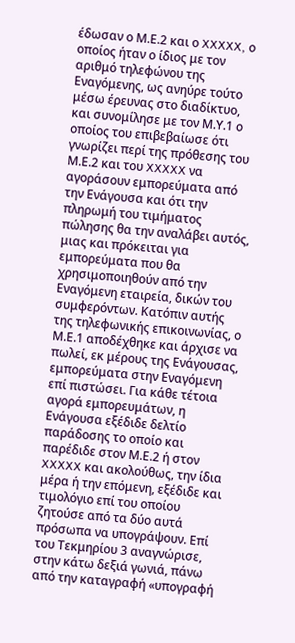έδωσαν ο Μ.Ε.2 και ο XXXXX, ο οποίος ήταν ο ίδιος με τον αριθμό τηλεφώνου της Εναγόμενης, ως ανηύρε τούτο μέσω έρευνας στο διαδίκτυο, και συνομίλησε με τον Μ.Υ.1 ο οποίος του επιβεβαίωσε ότι γνωρίζει περί της πρόθεσης του Μ.Ε.2 και του XXXXX να αγοράσουν εμπορεύματα από την Ενάγουσα και ότι την πληρωμή του τιμήματος πώλησης θα την αναλάβει αυτός, μιας και πρόκειται για εμπορεύματα που θα χρησιμοποιηθούν από την Εναγόμενη εταιρεία, δικών του συμφερόντων. Κατόπιν αυτής της τηλεφωνικής επικοινωνίας, ο Μ.Ε.1 αποδέχθηκε και άρχισε να πωλεί, εκ μέρους της Ενάγουσας, εμπορεύματα στην Εναγόμενη επί πιστώσει. Για κάθε τέτοια αγορά εμπορευμάτων, η Ενάγουσα εξέδιδε δελτίο παράδοσης το οποίο και παρέδιδε στον Μ.Ε.2 ή στον XXXXX και ακολούθως, την ίδια μέρα ή την επόμενη, εξέδιδε και τιμολόγιο επί του οποίου ζητούσε από τα δύο αυτά πρόσωπα να υπογράψουν. Επί του Τεκμηρίου 3 αναγνώρισε, στην κάτω δεξιά γωνιά, πάνω από την καταγραφή «υπογραφή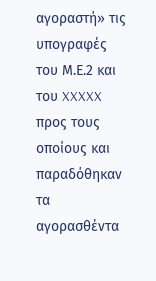αγοραστή» τις υπογραφές του Μ.Ε.2 και του XXXXX προς τους οποίους και παραδόθηκαν τα αγορασθέντα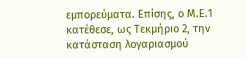εμπορεύματα. Επίσης, ο Μ.Ε.1 κατέθεσε, ως Τεκμήριο 2, την κατάσταση λογαριασμού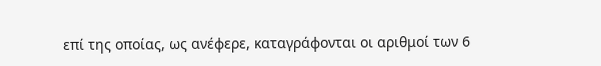επί της οποίας, ως ανέφερε, καταγράφονται οι αριθμοί των 6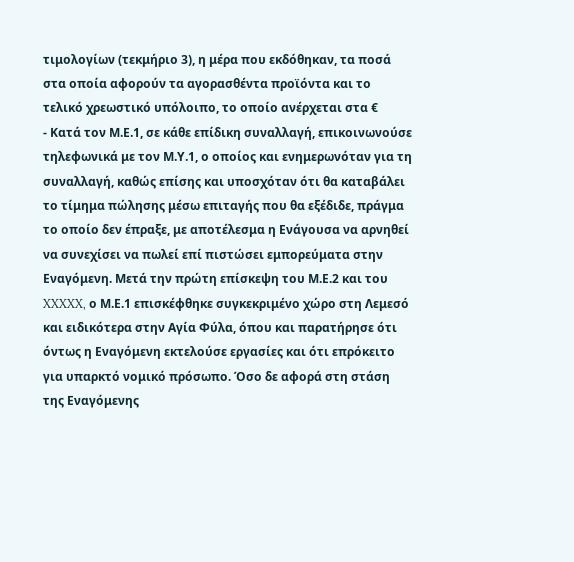τιμολογίων (τεκμήριο 3), η μέρα που εκδόθηκαν, τα ποσά στα οποία αφορούν τα αγορασθέντα προϊόντα και το τελικό χρεωστικό υπόλοιπο, το οποίο ανέρχεται στα €
- Κατά τον Μ.Ε.1, σε κάθε επίδικη συναλλαγή, επικοινωνούσε τηλεφωνικά με τον Μ.Υ.1, ο οποίος και ενημερωνόταν για τη συναλλαγή, καθώς επίσης και υποσχόταν ότι θα καταβάλει το τίμημα πώλησης μέσω επιταγής που θα εξέδιδε, πράγμα το οποίο δεν έπραξε, με αποτέλεσμα η Ενάγουσα να αρνηθεί να συνεχίσει να πωλεί επί πιστώσει εμπορεύματα στην Εναγόμενη. Μετά την πρώτη επίσκεψη του Μ.Ε.2 και του XXXXX, ο Μ.Ε.1 επισκέφθηκε συγκεκριμένο χώρο στη Λεμεσό και ειδικότερα στην Αγία Φύλα, όπου και παρατήρησε ότι όντως η Εναγόμενη εκτελούσε εργασίες και ότι επρόκειτο για υπαρκτό νομικό πρόσωπο. Όσο δε αφορά στη στάση της Εναγόμενης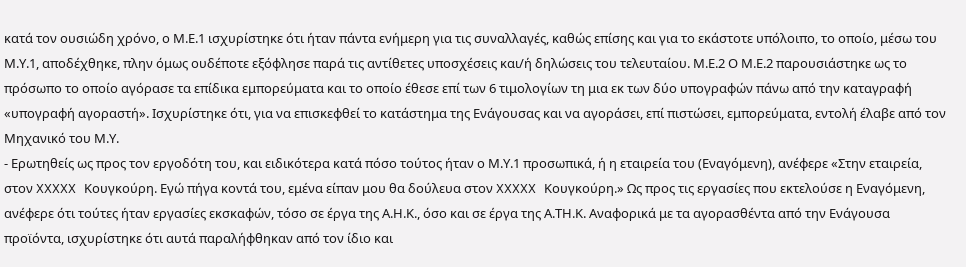κατά τον ουσιώδη χρόνο, ο Μ.Ε.1 ισχυρίστηκε ότι ήταν πάντα ενήμερη για τις συναλλαγές, καθώς επίσης και για το εκάστοτε υπόλοιπο, το οποίο, μέσω του Μ.Υ.1, αποδέχθηκε, πλην όμως ουδέποτε εξόφλησε παρά τις αντίθετες υποσχέσεις και/ή δηλώσεις του τελευταίου. Μ.Ε.2 Ο Μ.Ε.2 παρουσιάστηκε ως το πρόσωπο το οποίο αγόρασε τα επίδικα εμπορεύματα και το οποίο έθεσε επί των 6 τιμολογίων τη μια εκ των δύο υπογραφών πάνω από την καταγραφή «υπογραφή αγοραστή». Ισχυρίστηκε ότι, για να επισκεφθεί το κατάστημα της Ενάγουσας και να αγοράσει, επί πιστώσει, εμπορεύματα, εντολή έλαβε από τον Μηχανικό του Μ.Υ.
- Ερωτηθείς ως προς τον εργοδότη του, και ειδικότερα κατά πόσο τούτος ήταν ο Μ.Υ.1 προσωπικά, ή η εταιρεία του (Εναγόμενη), ανέφερε «Στην εταιρεία, στον XXXXX Κουγκούρη. Εγώ πήγα κοντά του, εμένα είπαν μου θα δούλευα στον XXXXX Κουγκούρη.» Ως προς τις εργασίες που εκτελούσε η Εναγόμενη, ανέφερε ότι τούτες ήταν εργασίες εκσκαφών, τόσο σε έργα της Α.Η.Κ., όσο και σε έργα της Α.ΤΗ.Κ. Αναφορικά με τα αγορασθέντα από την Ενάγουσα προϊόντα, ισχυρίστηκε ότι αυτά παραλήφθηκαν από τον ίδιο και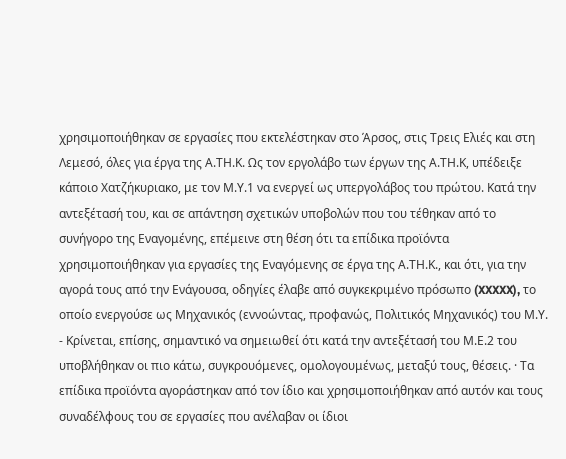χρησιμοποιήθηκαν σε εργασίες που εκτελέστηκαν στο Άρσος, στις Τρεις Ελιές και στη Λεμεσό, όλες για έργα της Α.ΤΗ.Κ. Ως τον εργολάβο των έργων της Α.ΤΗ.Κ, υπέδειξε κάποιο Χατζήκυριακο, με τον Μ.Υ.1 να ενεργεί ως υπεργολάβος του πρώτου. Κατά την αντεξέτασή του, και σε απάντηση σχετικών υποβολών που του τέθηκαν από το συνήγορο της Εναγομένης, επέμεινε στη θέση ότι τα επίδικα προϊόντα χρησιμοποιήθηκαν για εργασίες της Εναγόμενης σε έργα της Α.ΤΗ.Κ., και ότι, για την αγορά τους από την Ενάγουσα, οδηγίες έλαβε από συγκεκριμένο πρόσωπο (XXXXX), το οποίο ενεργούσε ως Μηχανικός (εννοώντας, προφανώς, Πολιτικός Μηχανικός) του Μ.Υ.
- Κρίνεται, επίσης, σημαντικό να σημειωθεί ότι κατά την αντεξέτασή του Μ.Ε.2 του υποβλήθηκαν οι πιο κάτω, συγκρουόμενες, ομολογουμένως, μεταξύ τους, θέσεις. · Τα επίδικα προϊόντα αγοράστηκαν από τον ίδιο και χρησιμοποιήθηκαν από αυτόν και τους συναδέλφους του σε εργασίες που ανέλαβαν οι ίδιοι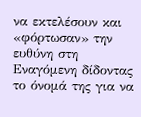να εκτελέσουν και «φόρτωσαν» την ευθύνη στη Εναγόμενη δίδοντας το όνομά της για να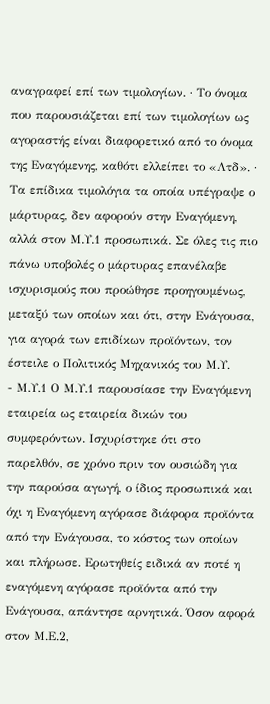αναγραφεί επί των τιμολογίων. · Το όνομα που παρουσιάζεται επί των τιμολογίων ως αγοραστής είναι διαφορετικό από το όνομα της Εναγόμενης, καθότι ελλείπει το «Λτδ». · Τα επίδικα τιμολόγια τα οποία υπέγραψε ο μάρτυρας, δεν αφορούν στην Εναγόμενη, αλλά στον Μ.Υ.1 προσωπικά. Σε όλες τις πιο πάνω υποβολές ο μάρτυρας επανέλαβε ισχυρισμούς που προώθησε προηγουμένως, μεταξύ των οποίων και ότι, στην Ενάγουσα, για αγορά των επιδίκων προϊόντων, τον έστειλε ο Πολιτικός Μηχανικός του Μ.Υ.
- Μ.Υ.1 Ο Μ.Υ.1 παρουσίασε την Εναγόμενη εταιρεία ως εταιρεία δικών του συμφερόντων. Ισχυρίστηκε ότι στο παρελθόν, σε χρόνο πριν τον ουσιώδη για την παρούσα αγωγή, ο ίδιος προσωπικά και όχι η Εναγόμενη αγόρασε διάφορα προϊόντα από την Ενάγουσα, το κόστος των οποίων και πλήρωσε. Ερωτηθείς ειδικά αν ποτέ η εναγόμενη αγόρασε προϊόντα από την Ενάγουσα, απάντησε αρνητικά. Όσον αφορά στον Μ.Ε.2,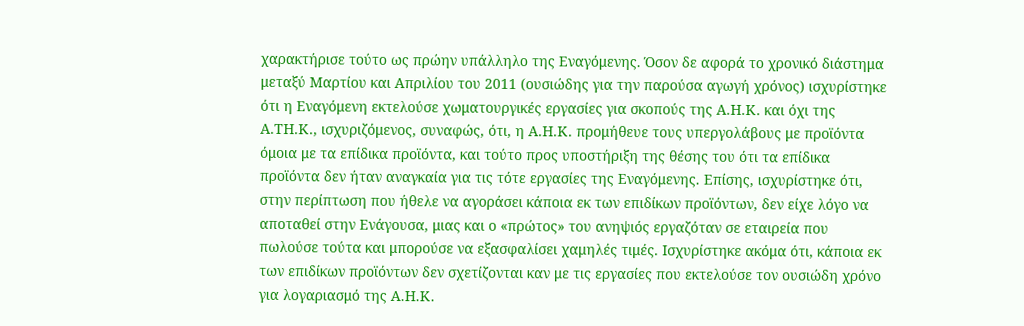χαρακτήρισε τούτο ως πρώην υπάλληλο της Εναγόμενης. Όσον δε αφορά το χρονικό διάστημα μεταξύ Μαρτίου και Απριλίου του 2011 (ουσιώδης για την παρούσα αγωγή χρόνος) ισχυρίστηκε ότι η Εναγόμενη εκτελούσε χωματουργικές εργασίες για σκοπούς της Α.Η.Κ. και όχι της Α.ΤΗ.Κ., ισχυριζόμενος, συναφώς, ότι, η Α.Η.Κ. προμήθευε τους υπεργολάβους με προϊόντα όμοια με τα επίδικα προϊόντα, και τούτο προς υποστήριξη της θέσης του ότι τα επίδικα προϊόντα δεν ήταν αναγκαία για τις τότε εργασίες της Εναγόμενης. Επίσης, ισχυρίστηκε ότι, στην περίπτωση που ήθελε να αγοράσει κάποια εκ των επιδίκων προϊόντων, δεν είχε λόγο να αποταθεί στην Ενάγουσα, μιας και ο «πρώτος» του ανηψιός εργαζόταν σε εταιρεία που πωλούσε τούτα και μπορούσε να εξασφαλίσει χαμηλές τιμές. Ισχυρίστηκε ακόμα ότι, κάποια εκ των επιδίκων προϊόντων δεν σχετίζονται καν με τις εργασίες που εκτελούσε τον ουσιώδη χρόνο για λογαριασμό της Α.Η.Κ.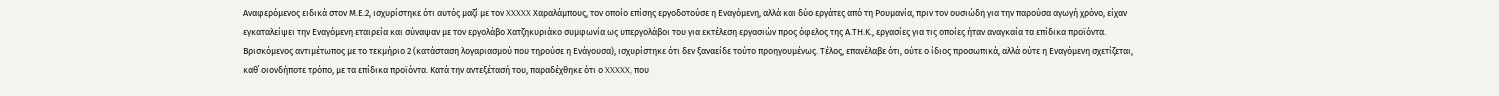Αναφερόμενος ειδικά στον Μ.Ε.2, ισχυρίστηκε ότι αυτός μαζί με τον XXXXX Χαραλάμπους, τον οποίο επίσης εργοδοτούσε η Εναγόμενη, αλλά και δύο εργάτες από τη Ρουμανία, πριν τον ουσιώδη για την παρούσα αγωγή χρόνο, είχαν εγκαταλείψει την Εναγόμενη εταιρεία και σύναψαν με τον εργολάβο Χατζηκυριάκο συμφωνία ως υπεργολάβοι του για εκτέλεση εργασιών προς όφελος της Α.ΤΗ.Κ., εργασίες για τις οποίες ήταν αναγκαία τα επίδικα προϊόντα. Βρισκόμενος αντιμέτωπος με το τεκμήριο 2 (κατάσταση λογαριασμού που τηρούσε η Ενάγουσα), ισχυρίστηκε ότι δεν ξαναείδε τούτο προηγουμένως. Τέλος, επανέλαβε ότι, ούτε ο ίδιος προσωπικά, αλλά ούτε η Εναγόμενη σχετίζεται, καθ΄ οιονδήποτε τρόπο, με τα επίδικα προϊόντα. Κατά την αντεξέτασή του, παραδέχθηκε ότι ο XXXXX, που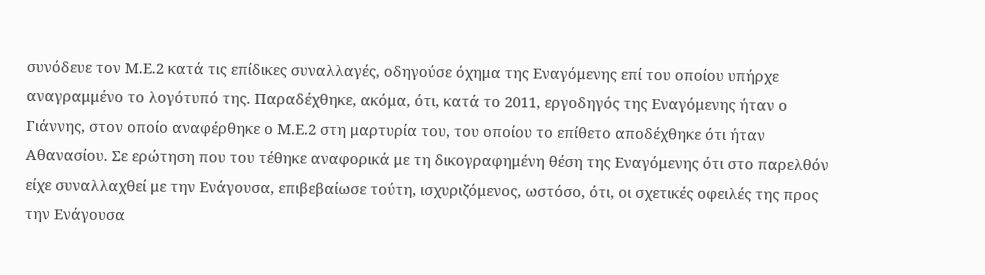συνόδευε τον Μ.Ε.2 κατά τις επίδικες συναλλαγές, οδηγούσε όχημα της Εναγόμενης επί του οποίου υπήρχε αναγραμμένο το λογότυπό της. Παραδέχθηκε, ακόμα, ότι, κατά το 2011, εργοδηγός της Εναγόμενης ήταν ο Γιάννης, στον οποίο αναφέρθηκε ο Μ.Ε.2 στη μαρτυρία του, του οποίου το επίθετο αποδέχθηκε ότι ήταν Αθανασίου. Σε ερώτηση που του τέθηκε αναφορικά με τη δικογραφημένη θέση της Εναγόμενης ότι στο παρελθόν είχε συναλλαχθεί με την Ενάγουσα, επιβεβαίωσε τούτη, ισχυριζόμενος, ωστόσο, ότι, οι σχετικές οφειλές της προς την Ενάγουσα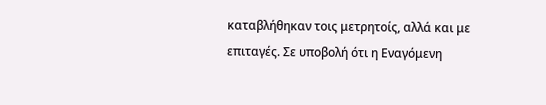καταβλήθηκαν τοις μετρητοίς, αλλά και με επιταγές. Σε υποβολή ότι η Εναγόμενη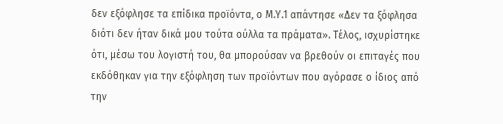δεν εξόφλησε τα επίδικα προϊόντα, ο Μ.Υ.1 απάντησε «Δεν τα ξόφλησα διότι δεν ήταν δικά μου τούτα ούλλα τα πράματα». Τέλος, ισχυρίστηκε ότι, μέσω του λογιστή του, θα μπορούσαν να βρεθούν οι επιταγές που εκδόθηκαν για την εξόφληση των προϊόντων που αγόρασε ο ίδιος από την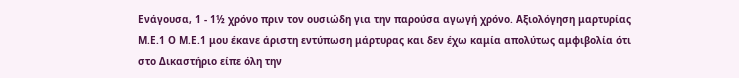Ενάγουσα, 1 - 1½ χρόνο πριν τον ουσιώδη για την παρούσα αγωγή χρόνο. Αξιολόγηση μαρτυρίας Μ.Ε.1 Ο Μ.Ε.1 μου έκανε άριστη εντύπωση μάρτυρας και δεν έχω καμία απολύτως αμφιβολία ότι στο Δικαστήριο είπε όλη την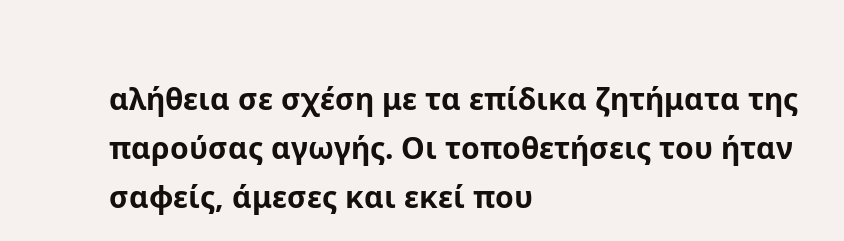αλήθεια σε σχέση με τα επίδικα ζητήματα της παρούσας αγωγής. Οι τοποθετήσεις του ήταν σαφείς, άμεσες και εκεί που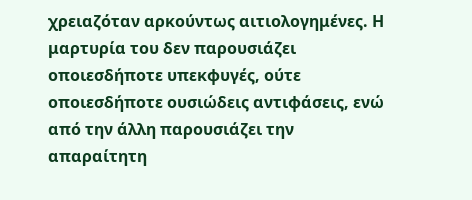χρειαζόταν αρκούντως αιτιολογημένες. Η μαρτυρία του δεν παρουσιάζει οποιεσδήποτε υπεκφυγές, ούτε οποιεσδήποτε ουσιώδεις αντιφάσεις, ενώ από την άλλη παρουσιάζει την απαραίτητη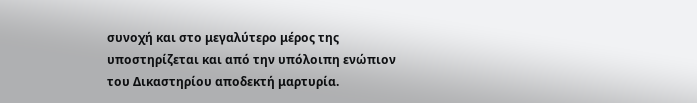συνοχή και στο μεγαλύτερο μέρος της υποστηρίζεται και από την υπόλοιπη ενώπιον του Δικαστηρίου αποδεκτή μαρτυρία.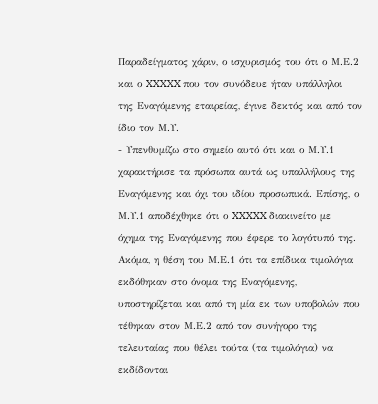Παραδείγματος χάριν, ο ισχυρισμός του ότι ο Μ.Ε.2 και ο XXXXX που τον συνόδευε ήταν υπάλληλοι της Εναγόμενης εταιρείας, έγινε δεκτός και από τον ίδιο τον Μ.Υ.
- Υπενθυμίζω στο σημείο αυτό ότι και ο Μ.Υ.1 χαρακτήρισε τα πρόσωπα αυτά ως υπαλλήλους της Εναγόμενης και όχι του ιδίου προσωπικά. Επίσης, ο Μ.Υ.1 αποδέχθηκε ότι ο XXXXX διακινείτο με όχημα της Εναγόμενης που έφερε το λογότυπό της. Ακόμα, η θέση του Μ.Ε.1 ότι τα επίδικα τιμολόγια εκδόθηκαν στο όνομα της Εναγόμενης, υποστηρίζεται και από τη μία εκ των υποβολών που τέθηκαν στον Μ.Ε.2 από τον συνήγορο της τελευταίας που θέλει τούτα (τα τιμολόγια) να εκδίδονται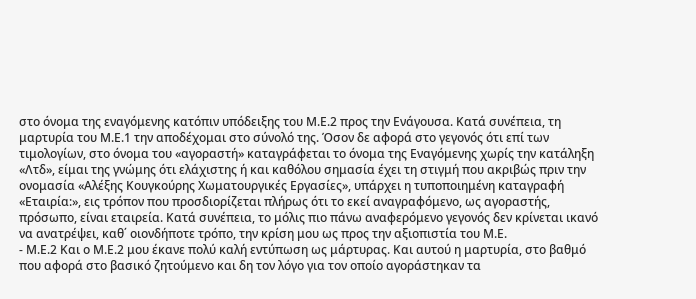στο όνομα της εναγόμενης κατόπιν υπόδειξης του Μ.Ε.2 προς την Ενάγουσα. Κατά συνέπεια, τη μαρτυρία του Μ.Ε.1 την αποδέχομαι στο σύνολό της. Όσον δε αφορά στο γεγονός ότι επί των τιμολογίων, στο όνομα του «αγοραστή» καταγράφεται το όνομα της Εναγόμενης χωρίς την κατάληξη «Λτδ», είμαι της γνώμης ότι ελάχιστης ή και καθόλου σημασία έχει τη στιγμή που ακριβώς πριν την ονομασία «Αλέξης Κουγκούρης Χωματουργικές Εργασίες», υπάρχει η τυποποιημένη καταγραφή «Εταιρία:», εις τρόπον που προσδιορίζεται πλήρως ότι το εκεί αναγραφόμενο, ως αγοραστής, πρόσωπο, είναι εταιρεία. Κατά συνέπεια, το μόλις πιο πάνω αναφερόμενο γεγονός δεν κρίνεται ικανό να ανατρέψει, καθ΄ οιονδήποτε τρόπο, την κρίση μου ως προς την αξιοπιστία του Μ.Ε.
- Μ.Ε.2 Και ο Μ.Ε.2 μου έκανε πολύ καλή εντύπωση ως μάρτυρας. Και αυτού η μαρτυρία, στο βαθμό που αφορά στο βασικό ζητούμενο και δη τον λόγο για τον οποίο αγοράστηκαν τα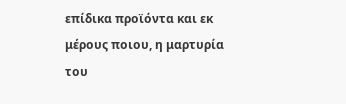επίδικα προϊόντα και εκ μέρους ποιου, η μαρτυρία του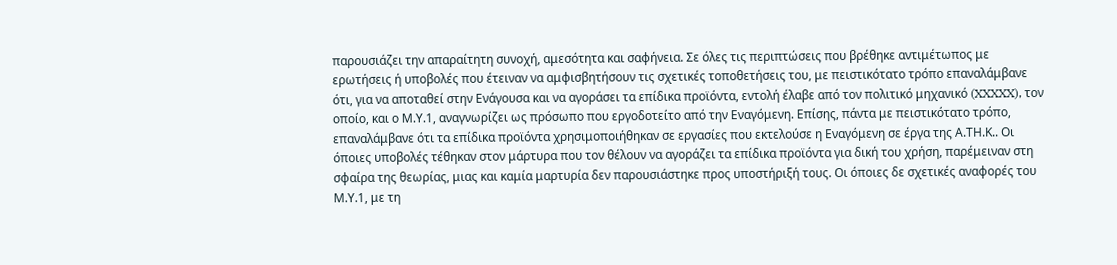παρουσιάζει την απαραίτητη συνοχή, αμεσότητα και σαφήνεια. Σε όλες τις περιπτώσεις που βρέθηκε αντιμέτωπος με ερωτήσεις ή υποβολές που έτειναν να αμφισβητήσουν τις σχετικές τοποθετήσεις του, με πειστικότατο τρόπο επαναλάμβανε ότι, για να αποταθεί στην Ενάγουσα και να αγοράσει τα επίδικα προϊόντα, εντολή έλαβε από τον πολιτικό μηχανικό (XXXXX), τον οποίο, και ο Μ.Υ.1, αναγνωρίζει ως πρόσωπο που εργοδοτείτο από την Εναγόμενη. Επίσης, πάντα με πειστικότατο τρόπο, επαναλάμβανε ότι τα επίδικα προϊόντα χρησιμοποιήθηκαν σε εργασίες που εκτελούσε η Εναγόμενη σε έργα της Α.ΤΗ.Κ.. Οι όποιες υποβολές τέθηκαν στον μάρτυρα που τον θέλουν να αγοράζει τα επίδικα προϊόντα για δική του χρήση, παρέμειναν στη σφαίρα της θεωρίας, μιας και καμία μαρτυρία δεν παρουσιάστηκε προς υποστήριξή τους. Οι όποιες δε σχετικές αναφορές του Μ.Υ.1, με τη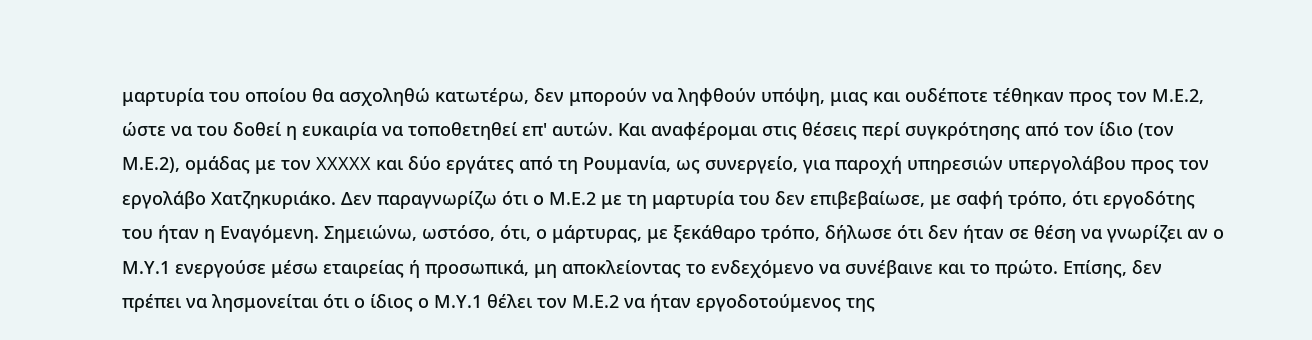μαρτυρία του οποίου θα ασχοληθώ κατωτέρω, δεν μπορούν να ληφθούν υπόψη, μιας και ουδέποτε τέθηκαν προς τον Μ.Ε.2, ώστε να του δοθεί η ευκαιρία να τοποθετηθεί επ' αυτών. Και αναφέρομαι στις θέσεις περί συγκρότησης από τον ίδιο (τον Μ.Ε.2), ομάδας με τον XXXXX και δύο εργάτες από τη Ρουμανία, ως συνεργείο, για παροχή υπηρεσιών υπεργολάβου προς τον εργολάβο Χατζηκυριάκο. Δεν παραγνωρίζω ότι ο Μ.Ε.2 με τη μαρτυρία του δεν επιβεβαίωσε, με σαφή τρόπο, ότι εργοδότης του ήταν η Εναγόμενη. Σημειώνω, ωστόσο, ότι, ο μάρτυρας, με ξεκάθαρο τρόπο, δήλωσε ότι δεν ήταν σε θέση να γνωρίζει αν ο Μ.Υ.1 ενεργούσε μέσω εταιρείας ή προσωπικά, μη αποκλείοντας το ενδεχόμενο να συνέβαινε και το πρώτο. Επίσης, δεν πρέπει να λησμονείται ότι ο ίδιος ο Μ.Υ.1 θέλει τον Μ.Ε.2 να ήταν εργοδοτούμενος της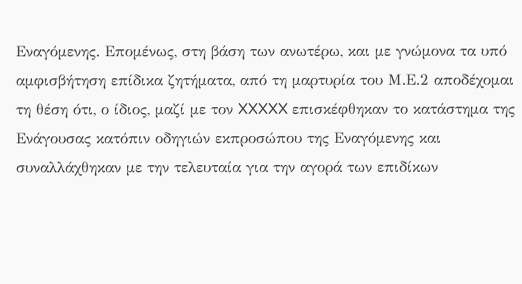Εναγόμενης. Επομένως, στη βάση των ανωτέρω, και με γνώμονα τα υπό αμφισβήτηση επίδικα ζητήματα, από τη μαρτυρία του Μ.Ε.2 αποδέχομαι τη θέση ότι, ο ίδιος, μαζί με τον XXXXX επισκέφθηκαν το κατάστημα της Ενάγουσας κατόπιν οδηγιών εκπροσώπου της Εναγόμενης και συναλλάχθηκαν με την τελευταία για την αγορά των επιδίκων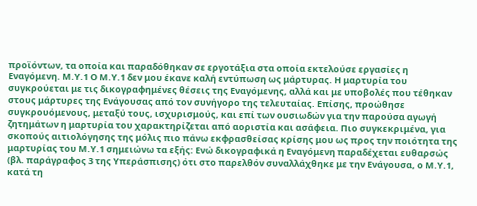προϊόντων, τα οποία και παραδόθηκαν σε εργοτάξια στα οποία εκτελούσε εργασίες η Εναγόμενη. Μ.Υ.1 Ο Μ.Υ.1 δεν μου έκανε καλή εντύπωση ως μάρτυρας. Η μαρτυρία του συγκρούεται με τις δικογραφημένες θέσεις της Εναγόμενης, αλλά και με υποβολές που τέθηκαν στους μάρτυρες της Ενάγουσας από τον συνήγορο της τελευταίας. Επίσης, προώθησε συγκρουόμενους, μεταξύ τους, ισχυρισμούς, και επί των ουσιωδών για την παρούσα αγωγή ζητημάτων η μαρτυρία του χαρακτηρίζεται από αοριστία και ασάφεια. Πιο συγκεκριμένα, για σκοπούς αιτιολόγησης της μόλις πιο πάνω εκφρασθείσας κρίσης μου ως προς την ποιότητα της μαρτυρίας του Μ.Υ.1 σημειώνω τα εξής: Ενώ δικογραφικά η Εναγόμενη παραδέχεται ευθαρσώς (βλ. παράγραφος 3 της Υπεράσπισης) ότι στο παρελθόν συναλλάχθηκε με την Ενάγουσα, ο Μ.Υ.1, κατά τη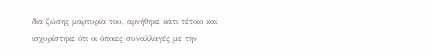δια ζώσης μαρτυρία του, αρνήθηκε κάτι τέτοιο και ισχυρίστηκε ότι οι όποιες συναλλαγές με την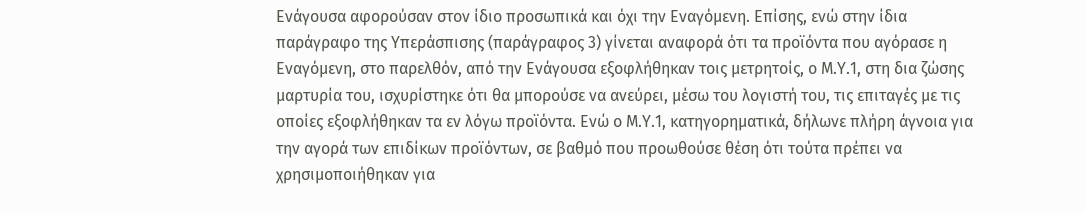Ενάγουσα αφορούσαν στον ίδιο προσωπικά και όχι την Εναγόμενη. Επίσης, ενώ στην ίδια παράγραφο της Υπεράσπισης (παράγραφος 3) γίνεται αναφορά ότι τα προϊόντα που αγόρασε η Εναγόμενη, στο παρελθόν, από την Ενάγουσα εξοφλήθηκαν τοις μετρητοίς, ο Μ.Υ.1, στη δια ζώσης μαρτυρία του, ισχυρίστηκε ότι θα μπορούσε να ανεύρει, μέσω του λογιστή του, τις επιταγές με τις οποίες εξοφλήθηκαν τα εν λόγω προϊόντα. Ενώ ο Μ.Υ.1, κατηγορηματικά, δήλωνε πλήρη άγνοια για την αγορά των επιδίκων προϊόντων, σε βαθμό που προωθούσε θέση ότι τούτα πρέπει να χρησιμοποιήθηκαν για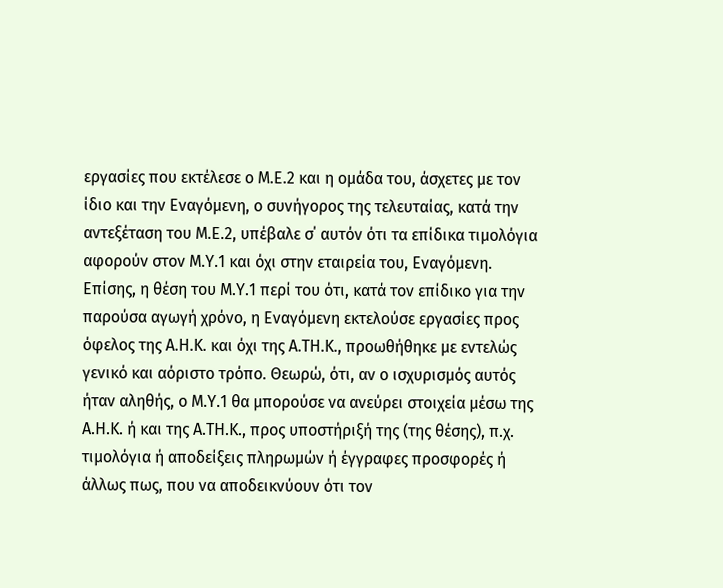εργασίες που εκτέλεσε ο Μ.Ε.2 και η ομάδα του, άσχετες με τον ίδιο και την Εναγόμενη, ο συνήγορος της τελευταίας, κατά την αντεξέταση του Μ.Ε.2, υπέβαλε σ΄ αυτόν ότι τα επίδικα τιμολόγια αφορούν στον Μ.Υ.1 και όχι στην εταιρεία του, Εναγόμενη. Επίσης, η θέση του Μ.Υ.1 περί του ότι, κατά τον επίδικο για την παρούσα αγωγή χρόνο, η Εναγόμενη εκτελούσε εργασίες προς όφελος της Α.Η.Κ. και όχι της Α.ΤΗ.Κ., προωθήθηκε με εντελώς γενικό και αόριστο τρόπο. Θεωρώ, ότι, αν ο ισχυρισμός αυτός ήταν αληθής, ο Μ.Υ.1 θα μπορούσε να ανεύρει στοιχεία μέσω της Α.Η.Κ. ή και της Α.ΤΗ.Κ., προς υποστήριξή της (της θέσης), π.χ. τιμολόγια ή αποδείξεις πληρωμών ή έγγραφες προσφορές ή άλλως πως, που να αποδεικνύουν ότι τον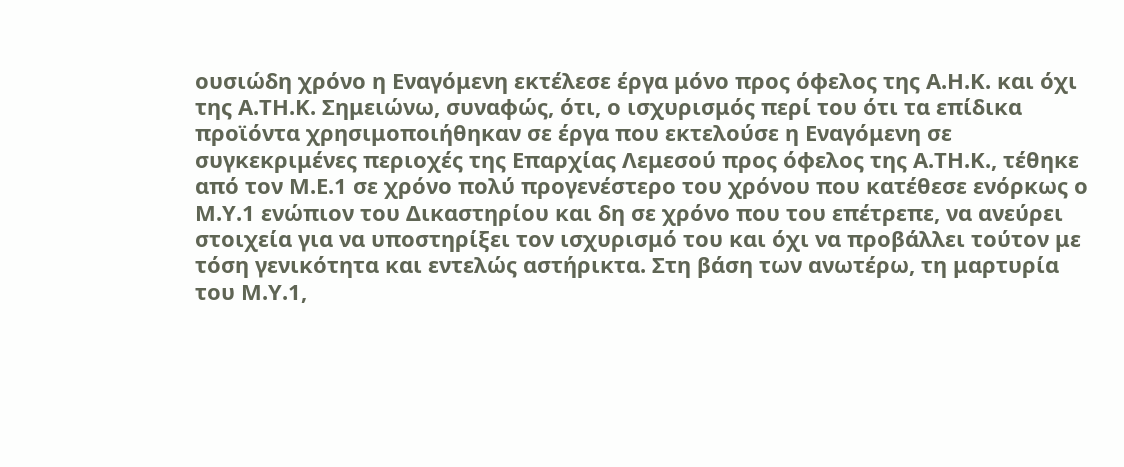ουσιώδη χρόνο η Εναγόμενη εκτέλεσε έργα μόνο προς όφελος της Α.Η.Κ. και όχι της Α.ΤΗ.Κ. Σημειώνω, συναφώς, ότι, ο ισχυρισμός περί του ότι τα επίδικα προϊόντα χρησιμοποιήθηκαν σε έργα που εκτελούσε η Εναγόμενη σε συγκεκριμένες περιοχές της Επαρχίας Λεμεσού προς όφελος της Α.ΤΗ.Κ., τέθηκε από τον Μ.Ε.1 σε χρόνο πολύ προγενέστερο του χρόνου που κατέθεσε ενόρκως ο Μ.Υ.1 ενώπιον του Δικαστηρίου και δη σε χρόνο που του επέτρεπε, να ανεύρει στοιχεία για να υποστηρίξει τον ισχυρισμό του και όχι να προβάλλει τούτον με τόση γενικότητα και εντελώς αστήρικτα. Στη βάση των ανωτέρω, τη μαρτυρία του Μ.Υ.1,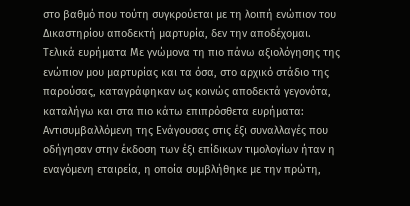στο βαθμό που τούτη συγκρούεται με τη λοιπή ενώπιον του Δικαστηρίου αποδεκτή μαρτυρία, δεν την αποδέχομαι. Τελικά ευρήματα Με γνώμονα τη πιο πάνω αξιολόγησης της ενώπιον μου μαρτυρίας και τα όσα, στο αρχικό στάδιο της παρούσας, καταγράφηκαν ως κοινώς αποδεκτά γεγονότα, καταλήγω και στα πιο κάτω επιπρόσθετα ευρήματα: Αντισυμβαλλόμενη της Ενάγουσας στις έξι συναλλαγές που οδήγησαν στην έκδοση των έξι επίδικων τιμολογίων ήταν η εναγόμενη εταιρεία, η οποία συμβλήθηκε με την πρώτη,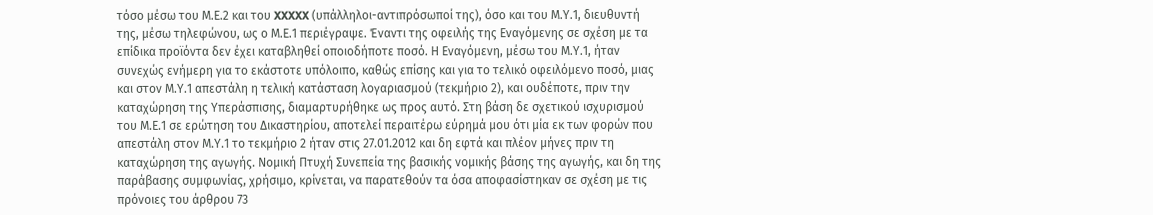τόσο μέσω του Μ.Ε.2 και του XXXXX (υπάλληλοι-αντιπρόσωποί της), όσο και του Μ.Υ.1, διευθυντή της, μέσω τηλεφώνου, ως ο Μ.Ε.1 περιέγραψε. Έναντι της οφειλής της Εναγόμενης σε σχέση με τα επίδικα προϊόντα δεν έχει καταβληθεί οποιοδήποτε ποσό. Η Εναγόμενη, μέσω του Μ.Υ.1, ήταν συνεχώς ενήμερη για το εκάστοτε υπόλοιπο, καθώς επίσης και για το τελικό οφειλόμενο ποσό, μιας και στον Μ.Υ.1 απεστάλη η τελική κατάσταση λογαριασμού (τεκμήριο 2), και ουδέποτε, πριν την καταχώρηση της Υπεράσπισης, διαμαρτυρήθηκε ως προς αυτό. Στη βάση δε σχετικού ισχυρισμού του Μ.Ε.1 σε ερώτηση του Δικαστηρίου, αποτελεί περαιτέρω εύρημά μου ότι μία εκ των φορών που απεστάλη στον Μ.Υ.1 το τεκμήριο 2 ήταν στις 27.01.2012 και δη εφτά και πλέον μήνες πριν τη καταχώρηση της αγωγής. Νομική Πτυχή Συνεπεία της βασικής νομικής βάσης της αγωγής, και δη της παράβασης συμφωνίας, χρήσιμο, κρίνεται, να παρατεθούν τα όσα αποφασίστηκαν σε σχέση με τις πρόνοιες του άρθρου 73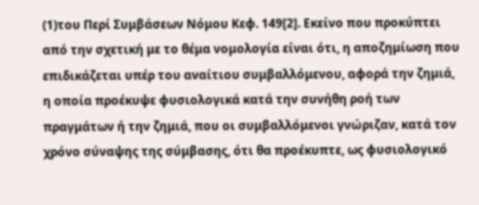(1)του Περί Συμβάσεων Νόμου Κεφ. 149[2]. Εκείνο που προκύπτει από την σχετική με το θέμα νομολογία είναι ότι, η αποζημίωση που επιδικάζεται υπέρ του αναίτιου συμβαλλόμενου, αφορά την ζημιά, η οποία προέκυψε φυσιολογικά κατά την συνήθη ροή των πραγμάτων ή την ζημιά, που οι συμβαλλόμενοι γνώριζαν, κατά τον χρόνο σύναψης της σύμβασης, ότι θα προέκυπτε, ως φυσιολογικό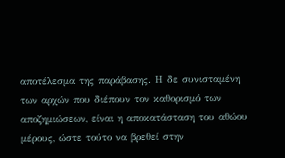αποτέλεσμα της παράβασης. Η δε συνισταμένη των αρχών που διέπουν τον καθορισμό των αποζημιώσεων, είναι η αποκατάσταση του αθώου μέρους, ώστε τούτο να βρεθεί στην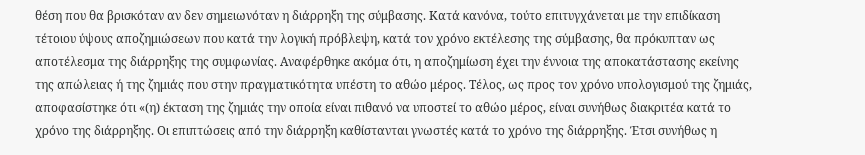θέση που θα βρισκόταν αν δεν σημειωνόταν η διάρρηξη της σύμβασης. Κατά κανόνα, τούτο επιτυγχάνεται με την επιδίκαση τέτοιου ύψους αποζημιώσεων που κατά την λογική πρόβλεψη, κατά τον χρόνο εκτέλεσης της σύμβασης, θα πρόκυπταν ως αποτέλεσμα της διάρρηξης της συμφωνίας. Αναφέρθηκε ακόμα ότι, η αποζημίωση έχει την έννοια της αποκατάστασης εκείνης της απώλειας ή της ζημιάς που στην πραγματικότητα υπέστη το αθώο μέρος. Τέλος, ως προς τον χρόνο υπολογισμού της ζημιάς, αποφασίστηκε ότι «(η) έκταση της ζημιάς την οποία είναι πιθανό να υποστεί το αθώο μέρος, είναι συνήθως διακριτέα κατά το χρόνο της διάρρηξης. Οι επιπτώσεις από την διάρρηξη καθίστανται γνωστές κατά το χρόνο της διάρρηξης. Έτσι συνήθως η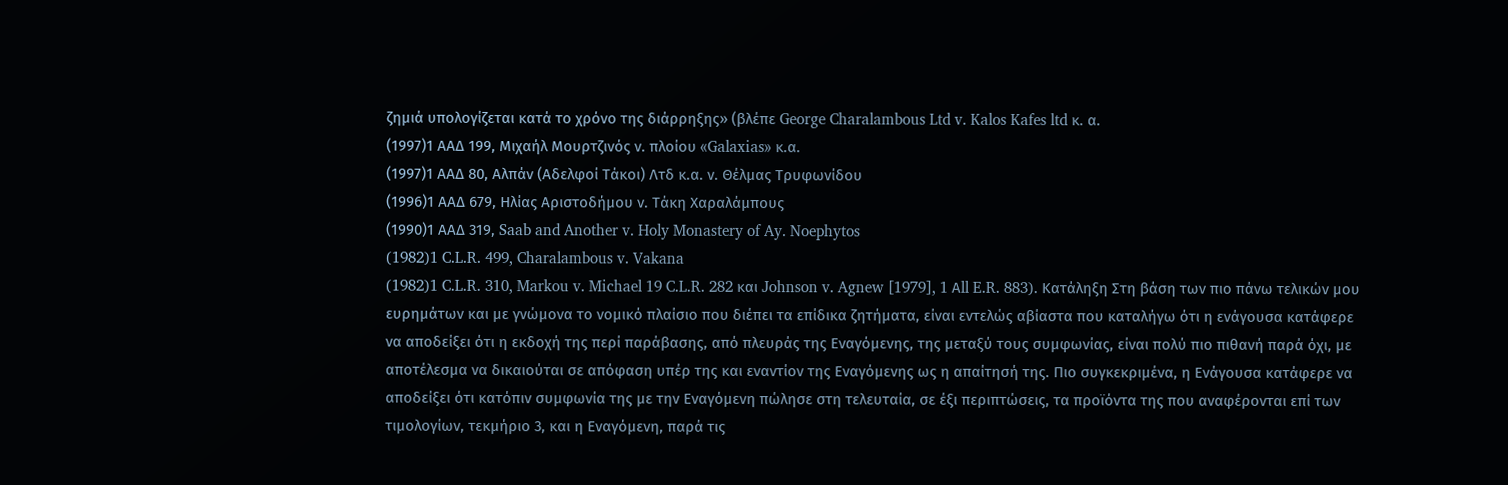ζημιά υπολογίζεται κατά το χρόνο της διάρρηξης» (βλέπε George Charalambous Ltd v. Kalos Kafes ltd κ. α.
(1997)1 ΑΑΔ 199, Μιχαήλ Μουρτζινός ν. πλοίου «Galaxias» κ.α.
(1997)1 ΑΑΔ 80, Αλπάν (Αδελφοί Τάκοι) Λτδ κ.α. ν. Θέλμας Τρυφωνίδου
(1996)1 ΑΑΔ 679, Ηλίας Αριστοδήμου ν. Τάκη Χαραλάμπους
(1990)1 ΑΑΔ 319, Saab and Another v. Holy Monastery of Ay. Noephytos
(1982)1 C.L.R. 499, Charalambous v. Vakana
(1982)1 C.L.R. 310, Markou v. Michael 19 C.L.R. 282 και Johnson v. Agnew [1979], 1 Αll E.R. 883). Κατάληξη Στη βάση των πιο πάνω τελικών μου ευρημάτων και με γνώμονα το νομικό πλαίσιο που διέπει τα επίδικα ζητήματα, είναι εντελώς αβίαστα που καταλήγω ότι η ενάγουσα κατάφερε να αποδείξει ότι η εκδοχή της περί παράβασης, από πλευράς της Εναγόμενης, της μεταξύ τους συμφωνίας, είναι πολύ πιο πιθανή παρά όχι, με αποτέλεσμα να δικαιούται σε απόφαση υπέρ της και εναντίον της Εναγόμενης ως η απαίτησή της. Πιο συγκεκριμένα, η Ενάγουσα κατάφερε να αποδείξει ότι κατόπιν συμφωνία της με την Εναγόμενη πώλησε στη τελευταία, σε έξι περιπτώσεις, τα προϊόντα της που αναφέρονται επί των τιμολογίων, τεκμήριο 3, και η Εναγόμενη, παρά τις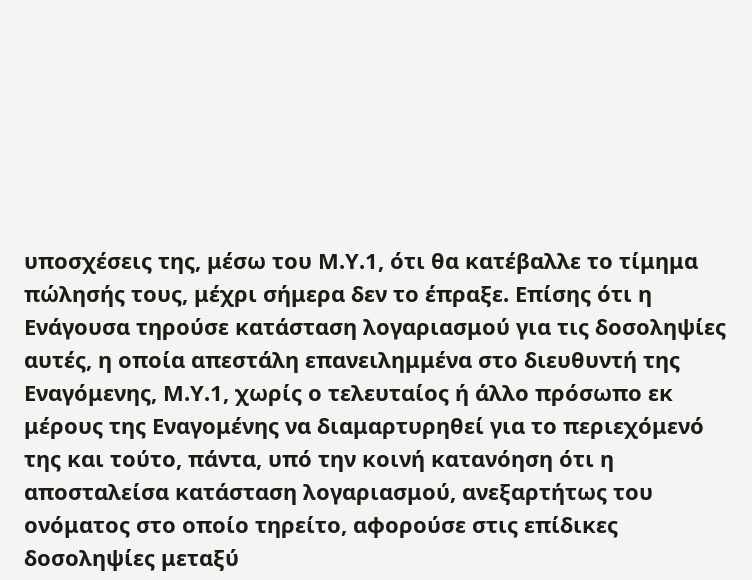υποσχέσεις της, μέσω του Μ.Υ.1, ότι θα κατέβαλλε το τίμημα πώλησής τους, μέχρι σήμερα δεν το έπραξε. Επίσης ότι η Ενάγουσα τηρούσε κατάσταση λογαριασμού για τις δοσοληψίες αυτές, η οποία απεστάλη επανειλημμένα στο διευθυντή της Εναγόμενης, Μ.Υ.1, χωρίς ο τελευταίος ή άλλο πρόσωπο εκ μέρους της Εναγομένης να διαμαρτυρηθεί για το περιεχόμενό της και τούτο, πάντα, υπό την κοινή κατανόηση ότι η αποσταλείσα κατάσταση λογαριασμού, ανεξαρτήτως του ονόματος στο οποίο τηρείτο, αφορούσε στις επίδικες δοσοληψίες μεταξύ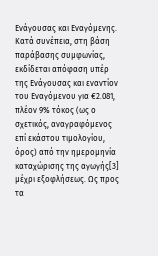Ενάγουσας και Εναγόμενης. Κατά συνέπεια, στη βάση παράβασης συμφωνίας, εκδίδεται απόφαση υπέρ της Ενάγουσας και εναντίον του Εναγόμενου για €2.081, πλέον 9% τόκος (ως ο σχετικός, αναγραφόμενος επί εκάστου τιμολογίου, όρος) από την ημερομηνία καταχώρισης της αγωγής[3] μέχρι εξοφλήσεως. Ως προς τα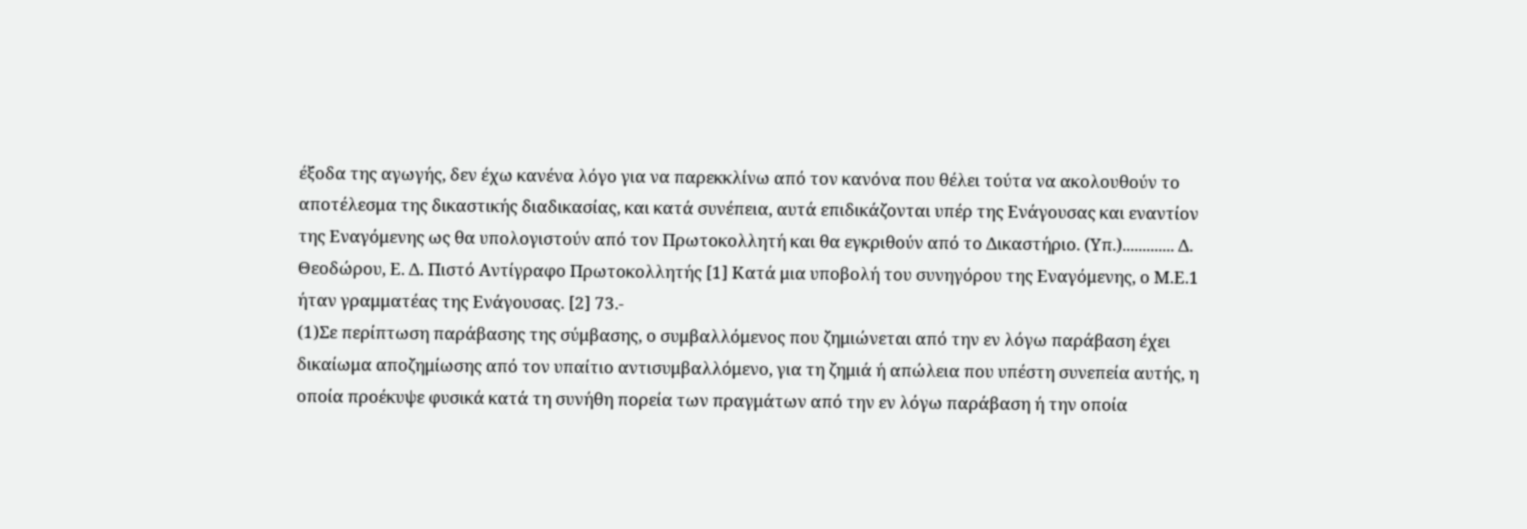έξοδα της αγωγής, δεν έχω κανένα λόγο για να παρεκκλίνω από τον κανόνα που θέλει τούτα να ακολουθούν το αποτέλεσμα της δικαστικής διαδικασίας, και κατά συνέπεια, αυτά επιδικάζονται υπέρ της Ενάγουσας και εναντίον της Εναγόμενης ως θα υπολογιστούν από τον Πρωτοκολλητή και θα εγκριθούν από το Δικαστήριο. (Υπ.)............. Δ. Θεοδώρου, Ε. Δ. Πιστό Αντίγραφο Πρωτοκολλητής [1] Κατά μια υποβολή του συνηγόρου της Εναγόμενης, ο Μ.Ε.1 ήταν γραμματέας της Ενάγουσας. [2] 73.-
(1)Σε περίπτωση παράβασης της σύμβασης, ο συμβαλλόμενος που ζημιώνεται από την εν λόγω παράβαση έχει δικαίωμα αποζημίωσης από τον υπαίτιο αντισυμβαλλόμενο, για τη ζημιά ή απώλεια που υπέστη συνεπεία αυτής, η οποία προέκυψε φυσικά κατά τη συνήθη πορεία των πραγμάτων από την εν λόγω παράβαση ή την οποία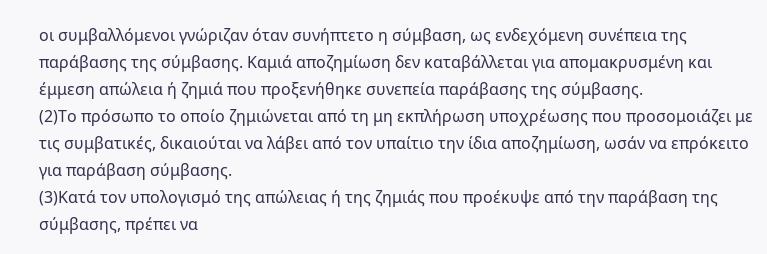οι συμβαλλόμενοι γνώριζαν όταν συνήπτετο η σύμβαση, ως ενδεχόμενη συνέπεια της παράβασης της σύμβασης. Καμιά αποζημίωση δεν καταβάλλεται για απομακρυσμένη και έμμεση απώλεια ή ζημιά που προξενήθηκε συνεπεία παράβασης της σύμβασης.
(2)Το πρόσωπο το οποίο ζημιώνεται από τη μη εκπλήρωση υποχρέωσης που προσομοιάζει με τις συμβατικές, δικαιούται να λάβει από τον υπαίτιο την ίδια αποζημίωση, ωσάν να επρόκειτο για παράβαση σύμβασης.
(3)Κατά τον υπολογισμό της απώλειας ή της ζημιάς που προέκυψε από την παράβαση της σύμβασης, πρέπει να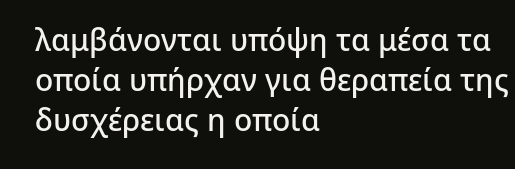λαμβάνονται υπόψη τα μέσα τα οποία υπήρχαν για θεραπεία της δυσχέρειας η οποία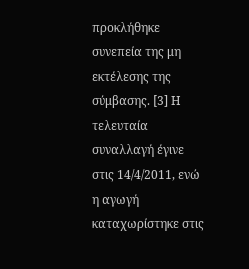προκλήθηκε συνεπεία της μη εκτέλεσης της σύμβασης. [3] Η τελευταία συναλλαγή έγινε στις 14/4/2011, ενώ η αγωγή καταχωρίστηκε στις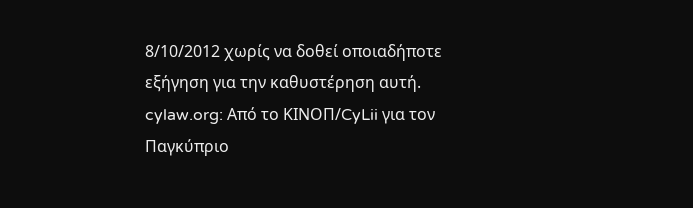8/10/2012 χωρίς να δοθεί οποιαδήποτε εξήγηση για την καθυστέρηση αυτή. cylaw.org: Από το ΚΙΝOΠ/CyLii για τον Παγκύπριο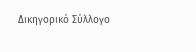Δικηγορικό Σύλλογο